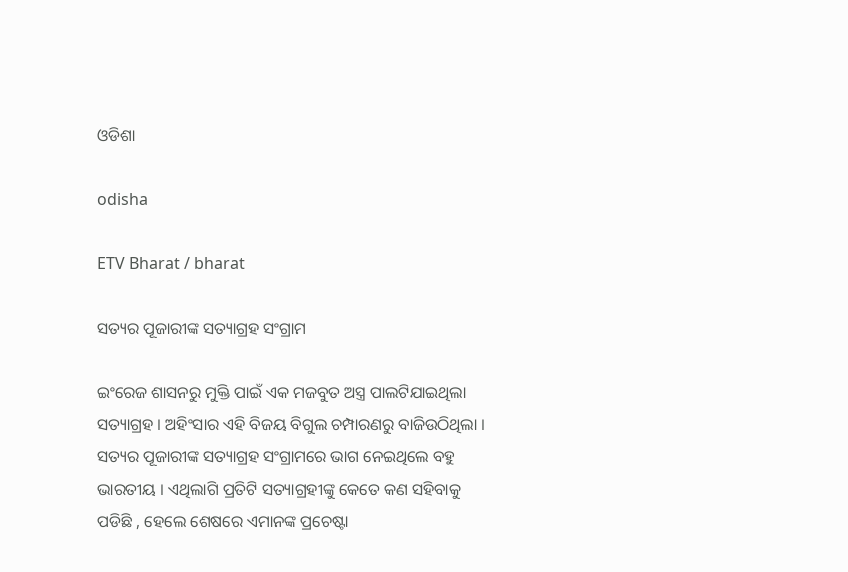ଓଡିଶା

odisha

ETV Bharat / bharat

ସତ୍ୟର ପୂଜାରୀଙ୍କ ସତ୍ୟାଗ୍ରହ ସଂଗ୍ରାମ

ଇଂରେଜ ଶାସନରୁ ମୁକ୍ତି ପାଇଁ ଏକ ମଜବୁତ ଅସ୍ତ୍ର ପାଲଟିଯାଇଥିଲା ସତ୍ୟାଗ୍ରହ । ଅହିଂସାର ଏହି ବିଜୟ ବିଗୁଲ ଚମ୍ପାରଣରୁ ବାଜିଉଠିଥିଲା । ସତ୍ୟର ପୂଜାରୀଙ୍କ ସତ୍ୟାଗ୍ରହ ସଂଗ୍ରାମରେ ଭାଗ ନେଇଥିଲେ ବହୁ ଭାରତୀୟ । ଏଥିଲାଗି ପ୍ରତିଟି ସତ୍ୟାଗ୍ରହୀଙ୍କୁ କେତେ କଣ ସହିବାକୁ ପଡିଛି , ହେଲେ ଶେଷରେ ଏମାନଙ୍କ ପ୍ରଚେଷ୍ଟା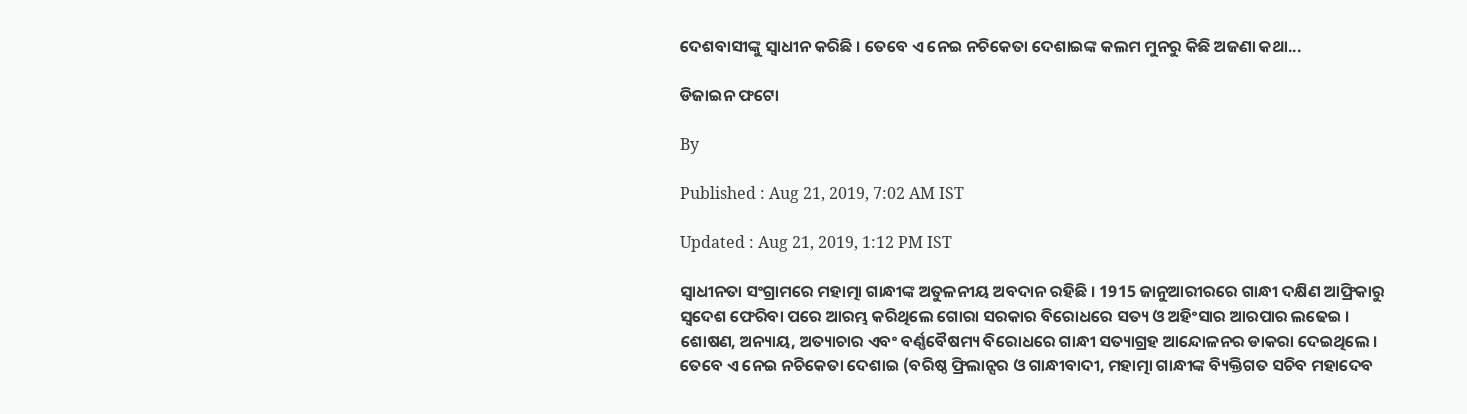ଦେଶବାସୀଙ୍କୁ ସ୍ବାଧୀନ କରିଛି । ତେବେ ଏ ନେଇ ନଚିକେତା ଦେଶାଇଙ୍କ କଲମ ମୁନରୁ କିଛି ଅଜଣା କଥା...

ଡିଜାଇନ ଫଟୋ

By

Published : Aug 21, 2019, 7:02 AM IST

Updated : Aug 21, 2019, 1:12 PM IST

ସ୍ବାଧୀନତା ସଂଗ୍ରାମରେ ମହାତ୍ମା ଗାନ୍ଧୀଙ୍କ ଅତୁଳନୀୟ ଅବଦାନ ରହିଛି । 1915 ଜାନୁଆରୀରରେ ଗାନ୍ଧୀ ଦକ୍ଷିଣ ଆଫ୍ରିକାରୁ ସ୍ବଦେଶ ଫେରିବା ପରେ ଆରମ୍ଭ କରିଥିଲେ ଗୋରା ସରକାର ବିରୋଧରେ ସତ୍ୟ ଓ ଅହିଂସାର ଆରପାର ଲଢେଇ । ଶୋଷଣ, ଅନ୍ୟାୟ, ଅତ୍ୟାଚାର ଏବଂ ବର୍ଣ୍ଣବୈଷମ୍ୟ ବିରୋଧରେ ଗାନ୍ଧୀ ସତ୍ୟାଗ୍ରହ ଆନ୍ଦୋଳନର ଡାକରା ଦେଇଥିଲେ । ତେବେ ଏ ନେଇ ନଚିକେତା ଦେଶାଇ (ବରିଷ୍ଠ ଫ୍ରିଲାନ୍ସର ଓ ଗାନ୍ଧୀବାଦୀ, ମହାତ୍ମା ଗାନ୍ଧୀଙ୍କ ବ୍ୟିକ୍ତିଗତ ସଚିବ ମହାଦେବ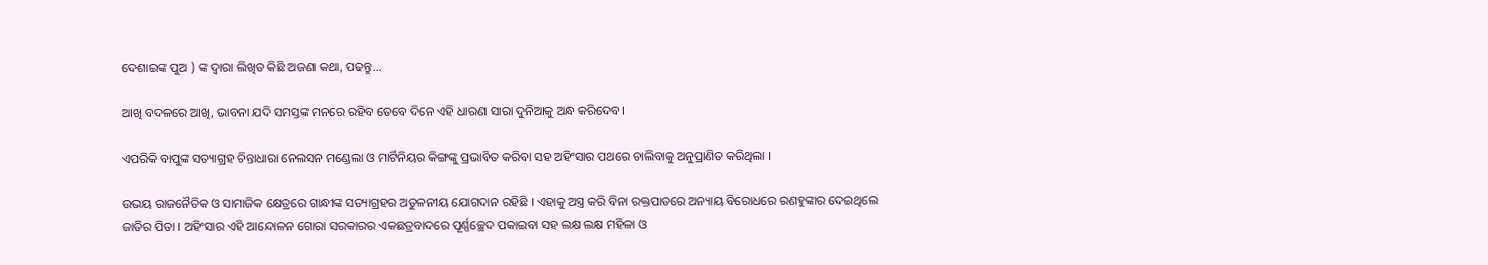ଦେଶାଇଙ୍କ ପୁଅ ) ଙ୍କ ଦ୍ବାରା ଲିଖିତ କିଛି ଅଜଣା କଥା, ପଢନ୍ତୁ...

ଆଖି ବଦଳରେ ଆଖି, ଭାବନା ଯଦି ସମସ୍ତଙ୍କ ମନରେ ରହିବ ତେବେ ଦିନେ ଏହି ଧାରଣା ସାରା ଦୁନିଆକୁ ଅନ୍ଧ କରିଦେବ।

ଏପରିକି ବାପୁଙ୍କ ସତ୍ୟାଗ୍ରହ ଚିନ୍ତାଧାରା ନେଲସନ ମଣ୍ଡେଲା ଓ ମାର୍ଟିନିୟର କିଙ୍ଗଙ୍କୁ ପ୍ରଭାବିତ କରିବା ସହ ଅହିଂସାର ପଥରେ ଚାଲିବାକୁ ଅନୁପ୍ରାଣିତ କରିଥିଲା ।

ଉଭୟ ରାଜନୈତିକ ଓ ସାମାଜିକ କ୍ଷେତ୍ରରେ ଗାନ୍ଧୀଙ୍କ ସତ୍ୟାଗ୍ରହର ଅତୁଳନୀୟ ଯୋଗଦାନ ରହିଛି । ଏହାକୁ ଅସ୍ତ୍ର କରି ବିନା ରକ୍ତପାତରେ ଅନ୍ୟାୟ ବିରୋଧରେ ରଣହୁଙ୍କାର ଦେଇଥିଲେ ଜାତିର ପିତା । ଅହିଂସାର ଏହି ଆନ୍ଦୋଳନ ଗୋରା ସରକାରର ଏକଛତ୍ରବାଦରେ ପୂର୍ଣ୍ଣଚ୍ଛେଦ ପକାଇବା ସହ ଲକ୍ଷ ଲକ୍ଷ ମହିଳା ଓ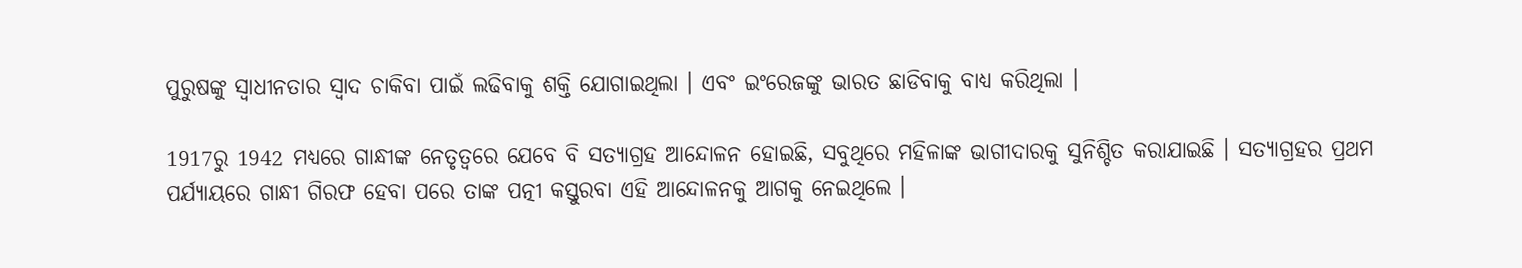ପୁରୁଷଙ୍କୁ ସ୍ବାଧୀନତାର ସ୍ବାଦ ଚାକିବା ପାଇଁ ଲଢିବାକୁ ଶକ୍ତି ଯୋଗାଇଥିଲା । ଏବଂ ଇଂରେଜଙ୍କୁ ଭାରତ ଛାଡିବାକୁ ବାଧ୍ୟ କରିଥିଲା ।

1917ରୁ 1942 ମଧ୍ୟରେ ଗାନ୍ଧୀଙ୍କ ନେତୃତ୍ବରେ ଯେବେ ବି ସତ୍ୟାଗ୍ରହ ଆନ୍ଦୋଳନ ହୋଇଛି, ସବୁଥିରେ ମହିଳାଙ୍କ ଭାଗୀଦାରକୁ ସୁନିଶ୍ଚିତ କରାଯାଇଛି । ସତ୍ୟାଗ୍ରହର ପ୍ରଥମ ପର୍ଯ୍ୟାୟରେ ଗାନ୍ଧୀ ଗିରଫ ହେବା ପରେ ତାଙ୍କ ପତ୍ନୀ କସ୍ତୁରବା ଏହି ଆନ୍ଦୋଳନକୁ ଆଗକୁ ନେଇଥିଲେ ।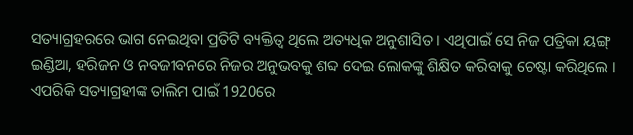ସତ୍ୟାଗ୍ରହରରେ ଭାଗ ନେଇଥିବା ପ୍ରତିଟି ବ୍ୟକ୍ତିତ୍ବ ଥିଲେ ଅତ୍ୟଧିକ ଅନୁଶାସିତ । ଏଥିପାଇଁ ସେ ନିଜ ପତ୍ରିକା ୟଙ୍ଗ୍ ଇଣ୍ଡିଆ, ହରିଜନ ଓ ନବଜୀବନରେ ନିଜର ଅନୁଭବକୁ ଶବ୍ଦ ଦେଇ ଲୋକଙ୍କୁ ଶିକ୍ଷିତ କରିବାକୁ ଚେଷ୍ଟା କରିଥିଲେ । ଏପରିକି ସତ୍ୟାଗ୍ରହୀଙ୍କ ତାଲିମ ପାଇଁ 1920ରେ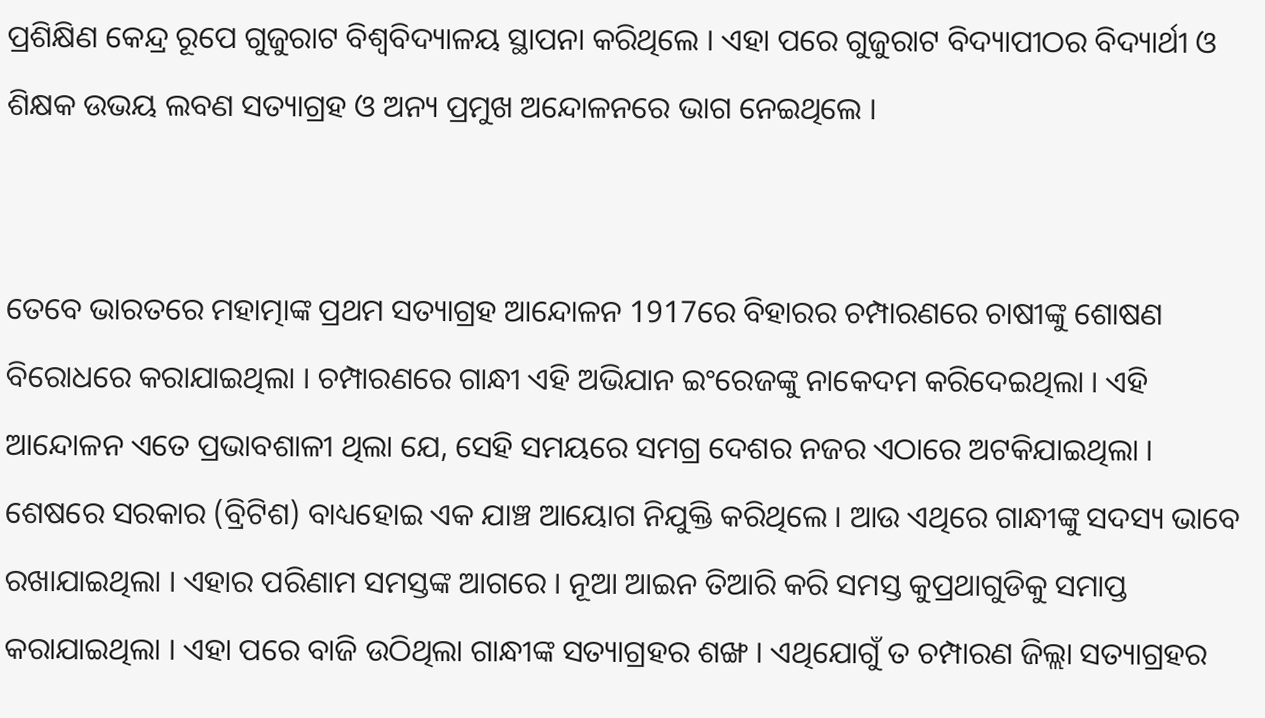ପ୍ରଶିକ୍ଷିଣ କେନ୍ଦ୍ର ରୂପେ ଗୁଜୁରାଟ ବିଶ୍ବବିଦ୍ୟାଳୟ ସ୍ଥାପନା କରିଥିଲେ । ଏହା ପରେ ଗୁଜୁରାଟ ବିଦ୍ୟାପୀଠର ବିଦ୍ୟାର୍ଥୀ ଓ ଶିକ୍ଷକ ଉଭୟ ଲବଣ ସତ୍ୟାଗ୍ରହ ଓ ଅନ୍ୟ ପ୍ରମୁଖ ଅନ୍ଦୋଳନରେ ଭାଗ ନେଇଥିଲେ ।


ତେବେ ଭାରତରେ ମହାତ୍ମାଙ୍କ ପ୍ରଥମ ସତ୍ୟାଗ୍ରହ ଆନ୍ଦୋଳନ 1917ରେ ବିହାରର ଚମ୍ପାରଣରେ ଚାଷୀଙ୍କୁ ଶୋଷଣ ବିରୋଧରେ କରାଯାଇଥିଲା । ଚମ୍ପାରଣରେ ଗାନ୍ଧୀ ଏହି ଅଭିଯାନ ଇଂରେଜଙ୍କୁ ନାକେଦମ କରିଦେଇଥିଲା । ଏହି ଆନ୍ଦୋଳନ ଏତେ ପ୍ରଭାବଶାଳୀ ଥିଲା ଯେ, ସେହି ସମୟରେ ସମଗ୍ର ଦେଶର ନଜର ଏଠାରେ ଅଟକିଯାଇଥିଲା । ଶେଷରେ ସରକାର (ବ୍ରିଟିଶ) ବାଧ୍ୟହୋଇ ଏକ ଯାଞ୍ଚ ଆୟୋଗ ନିଯୁକ୍ତି କରିଥିଲେ । ଆଉ ଏଥିରେ ଗାନ୍ଧୀଙ୍କୁ ସଦସ୍ୟ ଭାବେ ରଖାଯାଇଥିଲା । ଏହାର ପରିଣାମ ସମସ୍ତଙ୍କ ଆଗରେ । ନୂଆ ଆଇନ ତିଆରି କରି ସମସ୍ତ କୁପ୍ରଥାଗୁଡିକୁ ସମାପ୍ତ କରାଯାଇଥିଲା । ଏହା ପରେ ବାଜି ଉଠିଥିଲା ଗାନ୍ଧୀଙ୍କ ସତ୍ୟାଗ୍ରହର ଶଙ୍ଖ । ଏଥିଯୋଗୁଁ ତ ଚମ୍ପାରଣ ଜିଲ୍ଲା ସତ୍ୟାଗ୍ରହର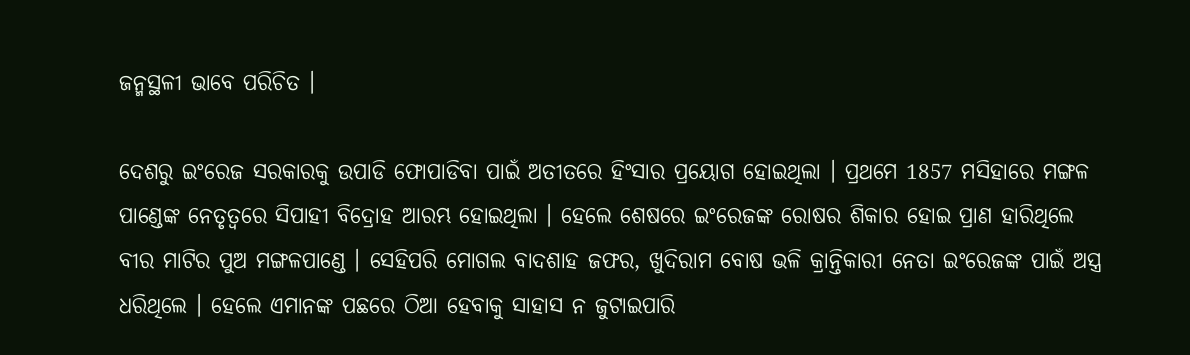ଜନ୍ମସ୍ଥଳୀ ଭାବେ ପରିଚିତ ।

ଦେଶରୁ ଇଂରେଜ ସରକାରକୁ ଉପାଡି ଫୋପାଡିବା ପାଇଁ ଅତୀତରେ ହିଂସାର ପ୍ରୟୋଗ ହୋଇଥିଲା । ପ୍ରଥମେ 1857 ମସିହାରେ ମଙ୍ଗଳ ପାଣ୍ଡେଙ୍କ ନେତୃତ୍ବରେ ସିପାହୀ ବିଦ୍ରୋହ ଆରମ୍ଭ ହୋଇଥିଲା । ହେଲେ ଶେଷରେ ଇଂରେଜଙ୍କ ରୋଷର ଶିକାର ହୋଇ ପ୍ରାଣ ହାରିଥିଲେ ବୀର ମାଟିର ପୁଅ ମଙ୍ଗଳପାଣ୍ଡେ । ସେହିପରି ମୋଗଲ ବାଦଶାହ ଜଫର, ଖୁଦିରାମ ବୋଷ ଭଳି କ୍ରାନ୍ତିକାରୀ ନେତା ଇଂରେଜଙ୍କ ପାଇଁ ଅସ୍ତ୍ର ଧରିଥିଲେ । ହେଲେ ଏମାନଙ୍କ ପଛରେ ଠିଆ ହେବାକୁ ସାହାସ ନ ଜୁଟାଇପାରି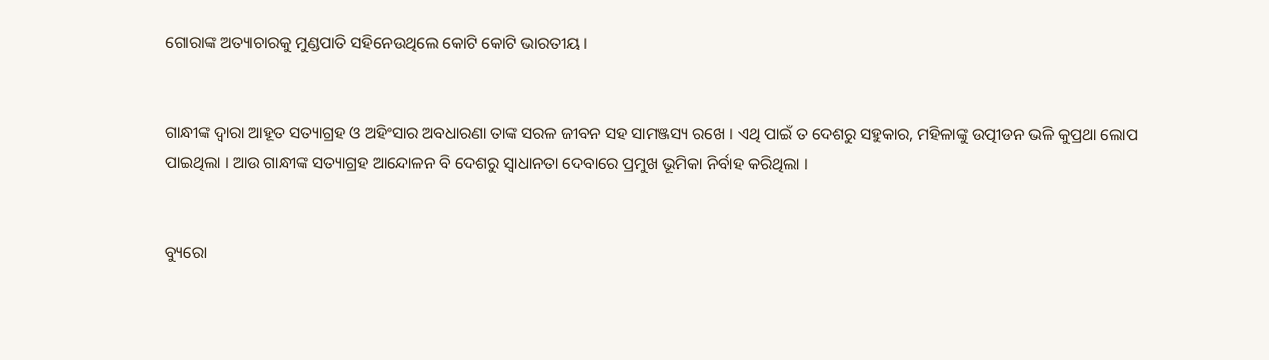ଗୋରାଙ୍କ ଅତ୍ୟାଚାରକୁ ମୁଣ୍ଡପାତି ସହିନେଉଥିଲେ କୋଟି କୋଟି ଭାରତୀୟ ।


ଗାନ୍ଧୀଙ୍କ ଦ୍ବାରା ଆହୂତ ସତ୍ୟାଗ୍ରହ ଓ ଅହିଂସାର ଅବଧାରଣା ତାଙ୍କ ସରଳ ଜୀବନ ସହ ସାମଞ୍ଜସ୍ୟ ରଖେ । ଏଥି ପାଇଁ ତ ଦେଶରୁ ସହୁକାର, ମହିଳାଙ୍କୁ ଉତ୍ପୀଡନ ଭଳି କୁପ୍ରଥା ଲୋପ ପାଇଥିଲା । ଆଉ ଗାନ୍ଧୀଙ୍କ ସତ୍ୟାଗ୍ରହ ଆନ୍ଦୋଳନ ବି ଦେଶରୁ ସ୍ବାଧାନତା ଦେବାରେ ପ୍ରମୁଖ ଭୂମିକା ନିର୍ବାହ କରିଥିଲା ।


ବ୍ୟୁରୋ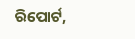ରିପୋର୍ଟ,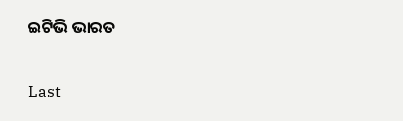ଇଟିଭି ଭାରତ

Last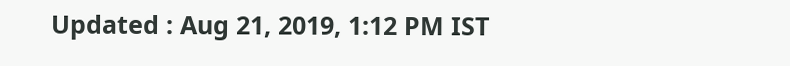Updated : Aug 21, 2019, 1:12 PM IST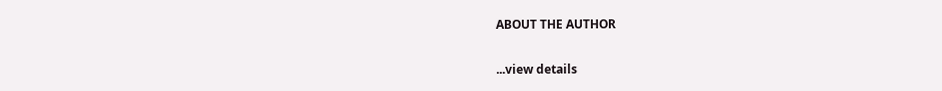ABOUT THE AUTHOR

...view details